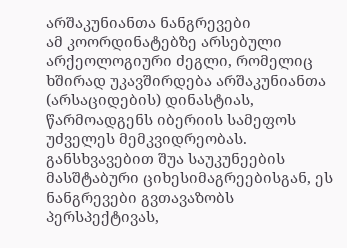არშაკუნიანთა ნანგრევები
ამ კოორდინატებზე არსებული არქეოლოგიური ძეგლი, რომელიც ხშირად უკავშირდება არშაკუნიანთა (არსაციდების) დინასტიას, წარმოადგენს იბერიის სამეფოს უძველეს მემკვიდრეობას. განსხვავებით შუა საუკუნეების მასშტაბური ციხესიმაგრეებისგან, ეს ნანგრევები გვთავაზობს პერსპექტივას,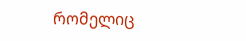რომელიც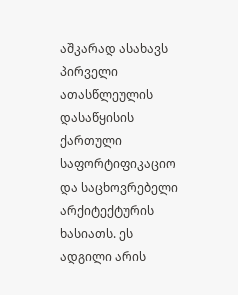აშკარად ასახავს პირველი ათასწლეულის დასაწყისის ქართული საფორტიფიკაციო და საცხოვრებელი არქიტექტურის ხასიათს. ეს ადგილი არის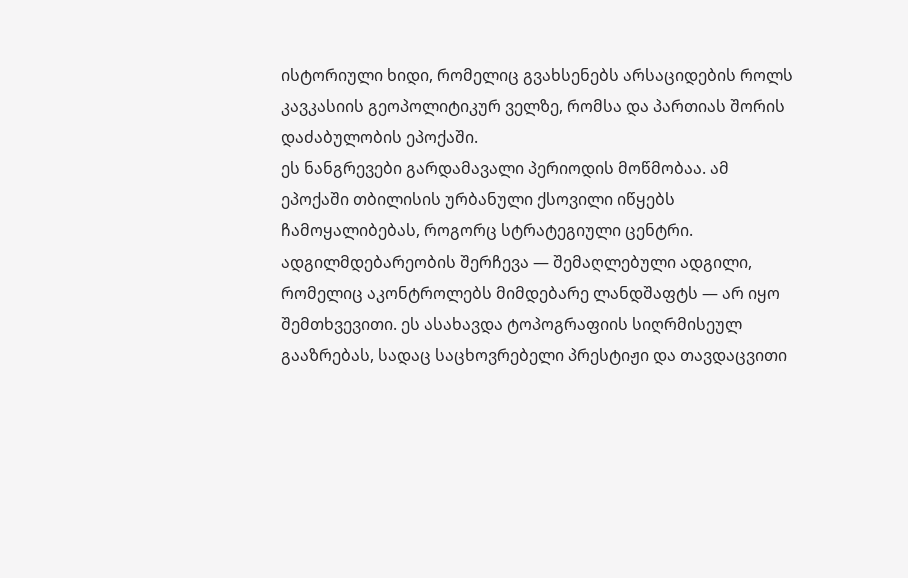ისტორიული ხიდი, რომელიც გვახსენებს არსაციდების როლს კავკასიის გეოპოლიტიკურ ველზე, რომსა და პართიას შორის დაძაბულობის ეპოქაში.
ეს ნანგრევები გარდამავალი პერიოდის მოწმობაა. ამ ეპოქაში თბილისის ურბანული ქსოვილი იწყებს ჩამოყალიბებას, როგორც სტრატეგიული ცენტრი. ადგილმდებარეობის შერჩევა — შემაღლებული ადგილი, რომელიც აკონტროლებს მიმდებარე ლანდშაფტს — არ იყო შემთხვევითი. ეს ასახავდა ტოპოგრაფიის სიღრმისეულ გააზრებას, სადაც საცხოვრებელი პრესტიჟი და თავდაცვითი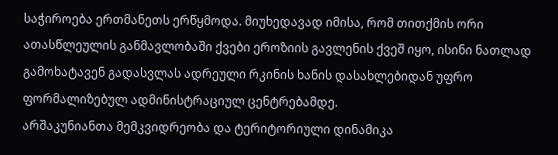საჭიროება ერთმანეთს ერწყმოდა. მიუხედავად იმისა, რომ თითქმის ორი ათასწლეულის განმავლობაში ქვები ეროზიის გავლენის ქვეშ იყო, ისინი ნათლად გამოხატავენ გადასვლას ადრეული რკინის ხანის დასახლებიდან უფრო ფორმალიზებულ ადმინისტრაციულ ცენტრებამდე.
არშაკუნიანთა მემკვიდრეობა და ტერიტორიული დინამიკა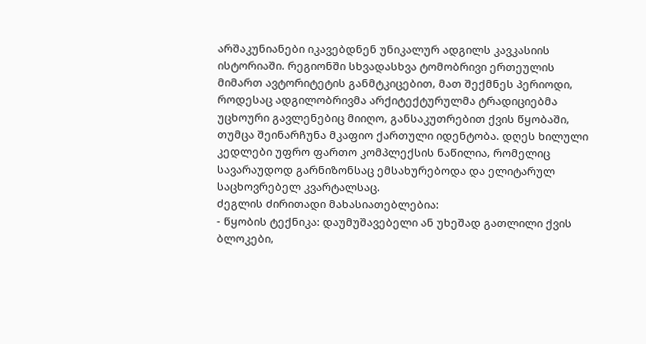არშაკუნიანები იკავებდნენ უნიკალურ ადგილს კავკასიის ისტორიაში. რეგიონში სხვადასხვა ტომობრივი ერთეულის მიმართ ავტორიტეტის განმტკიცებით, მათ შექმნეს პერიოდი, როდესაც ადგილობრივმა არქიტექტურულმა ტრადიციებმა უცხოური გავლენებიც მიიღო, განსაკუთრებით ქვის წყობაში, თუმცა შეინარჩუნა მკაფიო ქართული იდენტობა. დღეს ხილული კედლები უფრო ფართო კომპლექსის ნაწილია, რომელიც სავარაუდოდ გარნიზონსაც ემსახურებოდა და ელიტარულ საცხოვრებელ კვარტალსაც.
ძეგლის ძირითადი მახასიათებლებია:
- წყობის ტექნიკა: დაუმუშავებელი ან უხეშად გათლილი ქვის ბლოკები,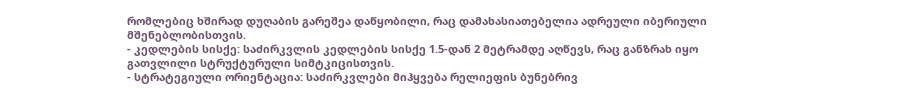რომლებიც ხშირად დუღაბის გარეშეა დაწყობილი, რაც დამახასიათებელია ადრეული იბერიული მშენებლობისთვის.
- კედლების სისქე: საძირკვლის კედლების სისქე 1.5-დან 2 მეტრამდე აღწევს, რაც განზრახ იყო გათვლილი სტრუქტურული სიმტკიცისთვის.
- სტრატეგიული ორიენტაცია: საძირკვლები მიჰყვება რელიეფის ბუნებრივ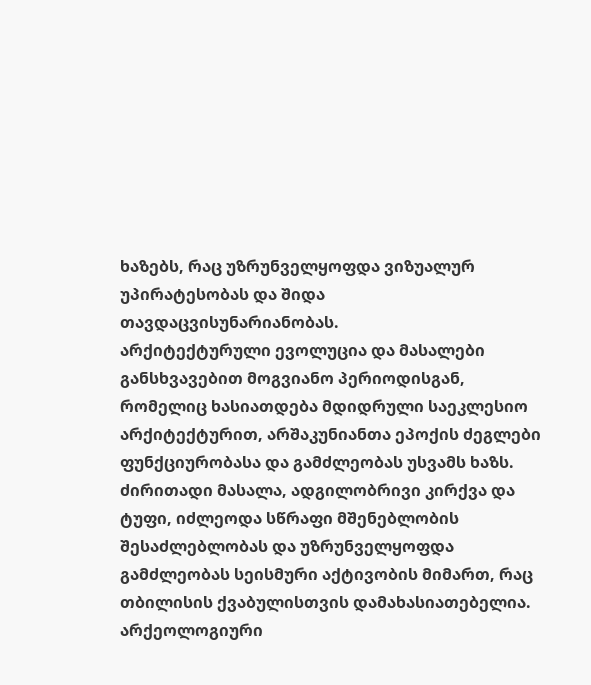ხაზებს, რაც უზრუნველყოფდა ვიზუალურ უპირატესობას და შიდა თავდაცვისუნარიანობას.
არქიტექტურული ევოლუცია და მასალები
განსხვავებით მოგვიანო პერიოდისგან, რომელიც ხასიათდება მდიდრული საეკლესიო არქიტექტურით, არშაკუნიანთა ეპოქის ძეგლები ფუნქციურობასა და გამძლეობას უსვამს ხაზს. ძირითადი მასალა, ადგილობრივი კირქვა და ტუფი, იძლეოდა სწრაფი მშენებლობის შესაძლებლობას და უზრუნველყოფდა გამძლეობას სეისმური აქტივობის მიმართ, რაც თბილისის ქვაბულისთვის დამახასიათებელია. არქეოლოგიური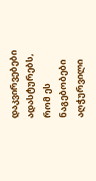დაკვირვებები ადასტურებს, რომ ეს ნაგებობები აღჭურვილი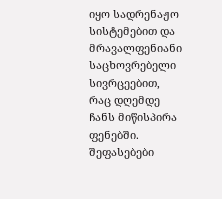იყო სადრენაჟო სისტემებით და მრავალფენიანი საცხოვრებელი სივრცეებით, რაც დღემდე ჩანს მიწისპირა ფენებში.
შეფასებები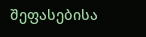შეფასებისა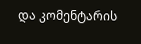და კომენტარის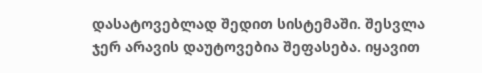დასატოვებლად შედით სისტემაში. შესვლა
ჯერ არავის დაუტოვებია შეფასება. იყავით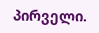პირველი.